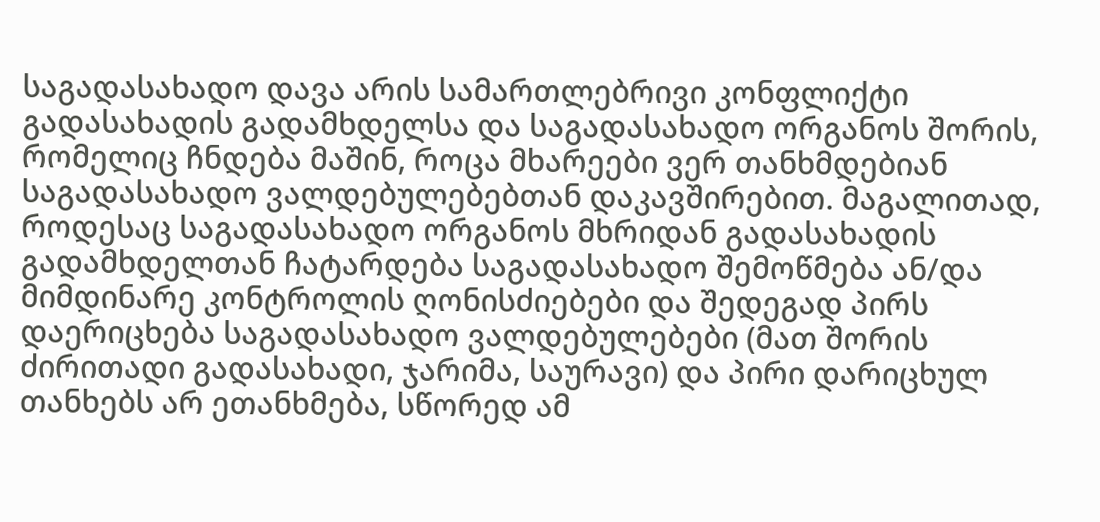საგადასახადო დავა არის სამართლებრივი კონფლიქტი გადასახადის გადამხდელსა და საგადასახადო ორგანოს შორის, რომელიც ჩნდება მაშინ, როცა მხარეები ვერ თანხმდებიან საგადასახადო ვალდებულებებთან დაკავშირებით. მაგალითად, როდესაც საგადასახადო ორგანოს მხრიდან გადასახადის გადამხდელთან ჩატარდება საგადასახადო შემოწმება ან/და მიმდინარე კონტროლის ღონისძიებები და შედეგად პირს დაერიცხება საგადასახადო ვალდებულებები (მათ შორის ძირითადი გადასახადი, ჯარიმა, საურავი) და პირი დარიცხულ თანხებს არ ეთანხმება, სწორედ ამ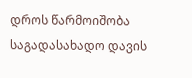დროს წარმოიშობა საგადასახადო დავის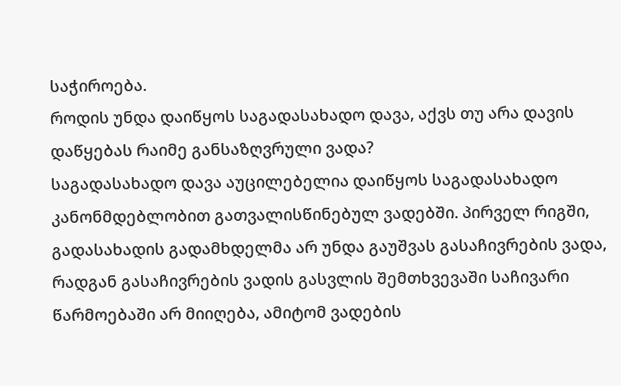საჭიროება.
როდის უნდა დაიწყოს საგადასახადო დავა, აქვს თუ არა დავის დაწყებას რაიმე განსაზღვრული ვადა?
საგადასახადო დავა აუცილებელია დაიწყოს საგადასახადო კანონმდებლობით გათვალისწინებულ ვადებში. პირველ რიგში, გადასახადის გადამხდელმა არ უნდა გაუშვას გასაჩივრების ვადა, რადგან გასაჩივრების ვადის გასვლის შემთხვევაში საჩივარი წარმოებაში არ მიიღება, ამიტომ ვადების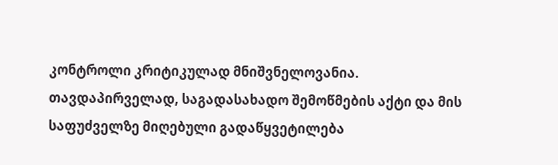კონტროლი კრიტიკულად მნიშვნელოვანია.
თავდაპირველად, საგადასახადო შემოწმების აქტი და მის საფუძველზე მიღებული გადაწყვეტილება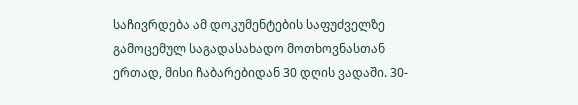საჩივრდება ამ დოკუმენტების საფუძველზე გამოცემულ საგადასახადო მოთხოვნასთან ერთად, მისი ჩაბარებიდან 30 დღის ვადაში. 30-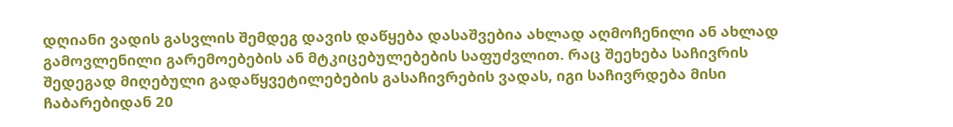დღიანი ვადის გასვლის შემდეგ დავის დაწყება დასაშვებია ახლად აღმოჩენილი ან ახლად გამოვლენილი გარემოებების ან მტკიცებულებების საფუძვლით. რაც შეეხება საჩივრის შედეგად მიღებული გადაწყვეტილებების გასაჩივრების ვადას, იგი საჩივრდება მისი ჩაბარებიდან 20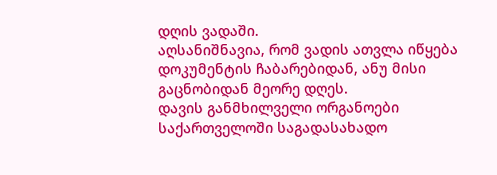დღის ვადაში.
აღსანიშნავია, რომ ვადის ათვლა იწყება დოკუმენტის ჩაბარებიდან, ანუ მისი გაცნობიდან მეორე დღეს.
დავის განმხილველი ორგანოები
საქართველოში საგადასახადო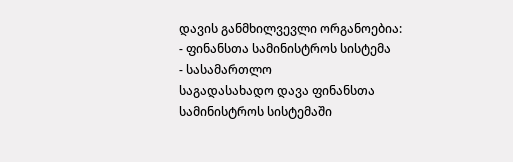დავის განმხილვევლი ორგანოებია:
- ფინანსთა სამინისტროს სისტემა
- სასამართლო
საგადასახადო დავა ფინანსთა სამინისტროს სისტემაში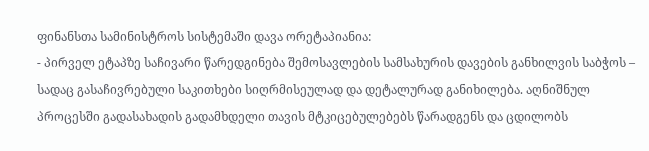ფინანსთა სამინისტროს სისტემაში დავა ორეტაპიანია:
- პირველ ეტაპზე საჩივარი წარედგინება შემოსავლების სამსახურის დავების განხილვის საბჭოს – სადაც გასაჩივრებული საკითხები სიღრმისეულად და დეტალურად განიხილება. აღნიშნულ პროცესში გადასახადის გადამხდელი თავის მტკიცებულებებს წარადგენს და ცდილობს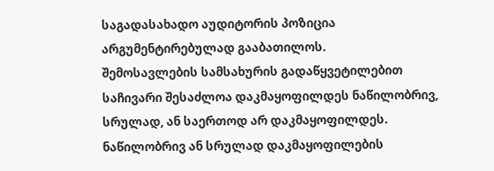საგადასახადო აუდიტორის პოზიცია არგუმენტირებულად გააბათილოს.
შემოსავლების სამსახურის გადაწყვეტილებით საჩივარი შესაძლოა დაკმაყოფილდეს ნაწილობრივ, სრულად, ან საერთოდ არ დაკმაყოფილდეს.
ნაწილობრივ ან სრულად დაკმაყოფილების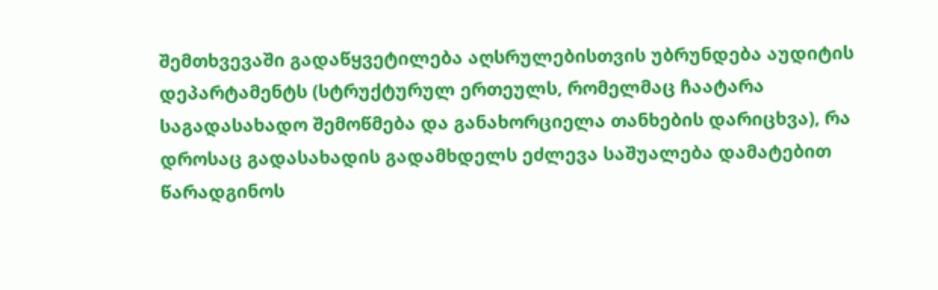შემთხვევაში გადაწყვეტილება აღსრულებისთვის უბრუნდება აუდიტის დეპარტამენტს (სტრუქტურულ ერთეულს, რომელმაც ჩაატარა საგადასახადო შემოწმება და განახორციელა თანხების დარიცხვა), რა დროსაც გადასახადის გადამხდელს ეძლევა საშუალება დამატებით წარადგინოს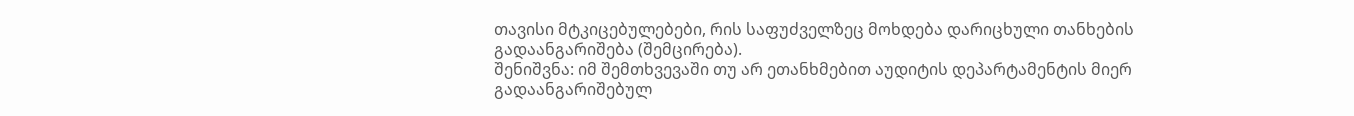თავისი მტკიცებულებები, რის საფუძველზეც მოხდება დარიცხული თანხების გადაანგარიშება (შემცირება).
შენიშვნა: იმ შემთხვევაში თუ არ ეთანხმებით აუდიტის დეპარტამენტის მიერ გადაანგარიშებულ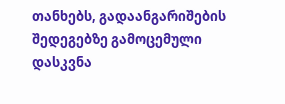თანხებს, გადაანგარიშების შედეგებზე გამოცემული დასკვნა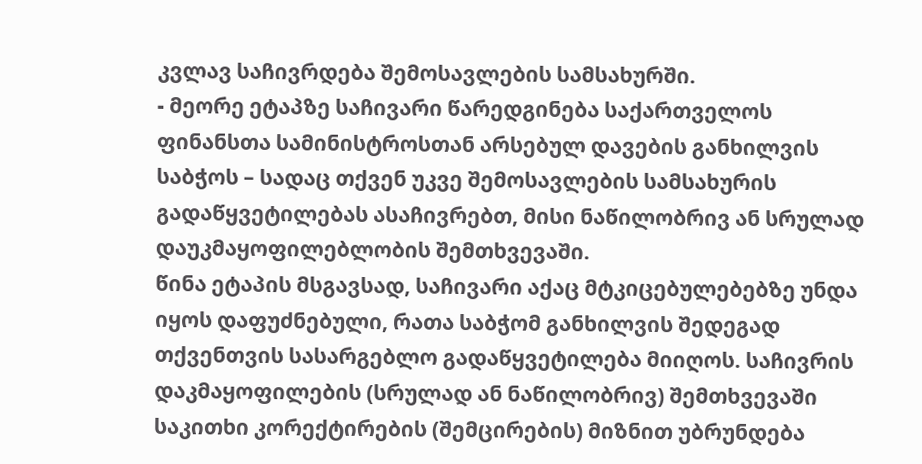კვლავ საჩივრდება შემოსავლების სამსახურში.
- მეორე ეტაპზე საჩივარი წარედგინება საქართველოს ფინანსთა სამინისტროსთან არსებულ დავების განხილვის საბჭოს – სადაც თქვენ უკვე შემოსავლების სამსახურის გადაწყვეტილებას ასაჩივრებთ, მისი ნაწილობრივ ან სრულად დაუკმაყოფილებლობის შემთხვევაში.
წინა ეტაპის მსგავსად, საჩივარი აქაც მტკიცებულებებზე უნდა იყოს დაფუძნებული, რათა საბჭომ განხილვის შედეგად თქვენთვის სასარგებლო გადაწყვეტილება მიიღოს. საჩივრის დაკმაყოფილების (სრულად ან ნაწილობრივ) შემთხვევაში საკითხი კორექტირების (შემცირების) მიზნით უბრუნდება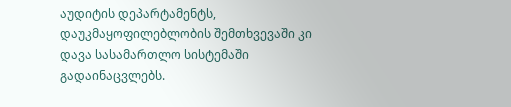აუდიტის დეპარტამენტს, დაუკმაყოფილებლობის შემთხვევაში კი დავა სასამართლო სისტემაში გადაინაცვლებს.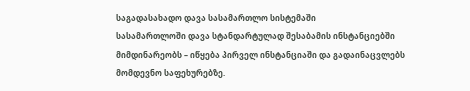საგადასახადო დავა სასამართლო სისტემაში
სასამართლოში დავა სტანდარტულად შესაბამის ინსტანციებში მიმდინარეობს – იწყება პირველ ინსტანციაში და გადაინაცვლებს მომდევნო საფეხურებზე.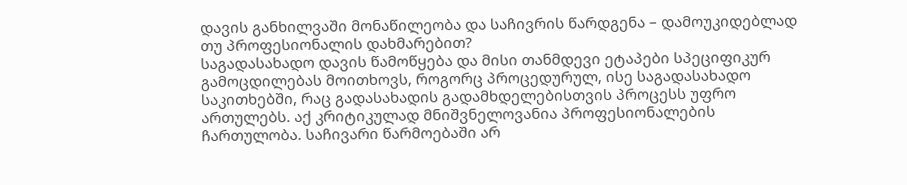დავის განხილვაში მონაწილეობა და საჩივრის წარდგენა – დამოუკიდებლად თუ პროფესიონალის დახმარებით?
საგადასახადო დავის წამოწყება და მისი თანმდევი ეტაპები სპეციფიკურ გამოცდილებას მოითხოვს, როგორც პროცედურულ, ისე საგადასახადო საკითხებში, რაც გადასახადის გადამხდელებისთვის პროცესს უფრო ართულებს. აქ კრიტიკულად მნიშვნელოვანია პროფესიონალების ჩართულობა. საჩივარი წარმოებაში არ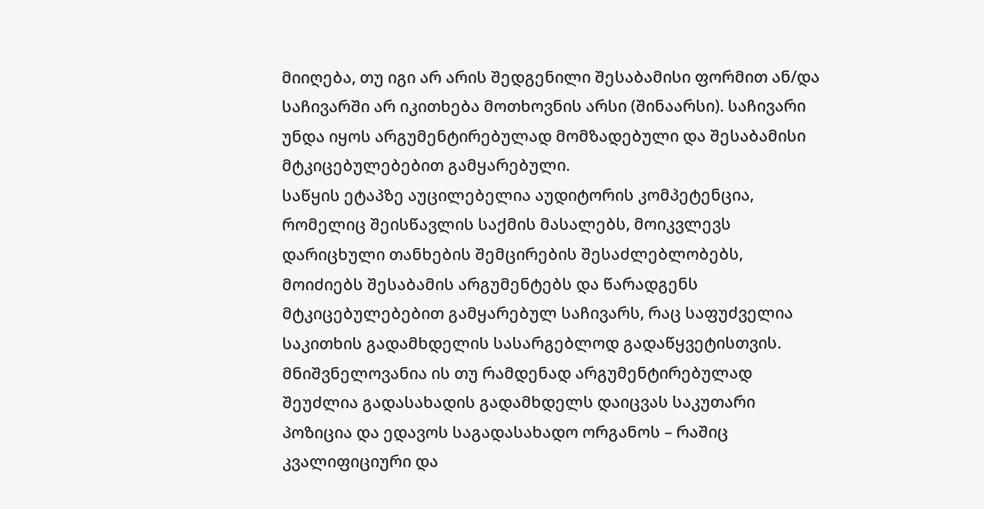მიიღება, თუ იგი არ არის შედგენილი შესაბამისი ფორმით ან/და საჩივარში არ იკითხება მოთხოვნის არსი (შინაარსი). საჩივარი უნდა იყოს არგუმენტირებულად მომზადებული და შესაბამისი მტკიცებულებებით გამყარებული.
საწყის ეტაპზე აუცილებელია აუდიტორის კომპეტენცია, რომელიც შეისწავლის საქმის მასალებს, მოიკვლევს დარიცხული თანხების შემცირების შესაძლებლობებს, მოიძიებს შესაბამის არგუმენტებს და წარადგენს მტკიცებულებებით გამყარებულ საჩივარს, რაც საფუძველია საკითხის გადამხდელის სასარგებლოდ გადაწყვეტისთვის.
მნიშვნელოვანია ის თუ რამდენად არგუმენტირებულად შეუძლია გადასახადის გადამხდელს დაიცვას საკუთარი პოზიცია და ედავოს საგადასახადო ორგანოს – რაშიც კვალიფიციური და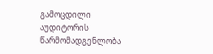გამოცდილი აუდიტორის წარმომადგენლობა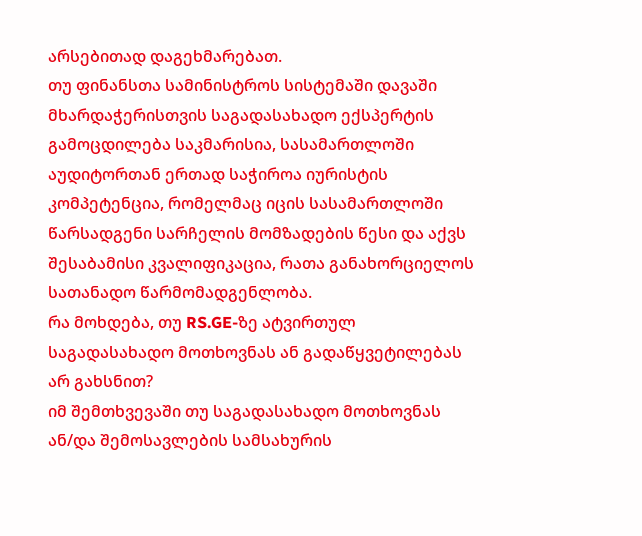არსებითად დაგეხმარებათ.
თუ ფინანსთა სამინისტროს სისტემაში დავაში მხარდაჭერისთვის საგადასახადო ექსპერტის გამოცდილება საკმარისია, სასამართლოში აუდიტორთან ერთად საჭიროა იურისტის კომპეტენცია, რომელმაც იცის სასამართლოში წარსადგენი სარჩელის მომზადების წესი და აქვს შესაბამისი კვალიფიკაცია, რათა განახორციელოს სათანადო წარმომადგენლობა.
რა მოხდება, თუ RS.GE-ზე ატვირთულ საგადასახადო მოთხოვნას ან გადაწყვეტილებას არ გახსნით?
იმ შემთხვევაში თუ საგადასახადო მოთხოვნას ან/და შემოსავლების სამსახურის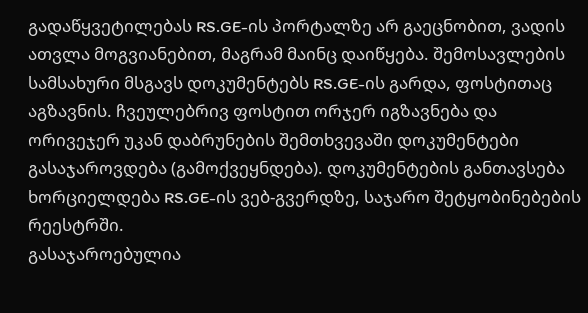გადაწყვეტილებას RS.GE-ის პორტალზე არ გაეცნობით, ვადის ათვლა მოგვიანებით, მაგრამ მაინც დაიწყება. შემოსავლების სამსახური მსგავს დოკუმენტებს RS.GE-ის გარდა, ფოსტითაც აგზავნის. ჩვეულებრივ ფოსტით ორჯერ იგზავნება და ორივეჯერ უკან დაბრუნების შემთხვევაში დოკუმენტები გასაჯაროვდება (გამოქვეყნდება). დოკუმენტების განთავსება ხორციელდება RS.GE-ის ვებ-გვერდზე, საჯარო შეტყობინებების რეესტრში.
გასაჯაროებულია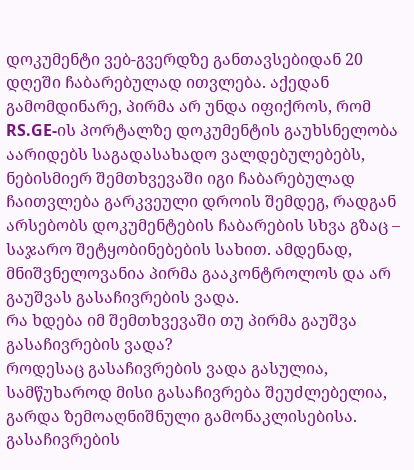დოკუმენტი ვებ-გვერდზე განთავსებიდან 20 დღეში ჩაბარებულად ითვლება. აქედან გამომდინარე, პირმა არ უნდა იფიქროს, რომ RS.GE-ის პორტალზე დოკუმენტის გაუხსნელობა აარიდებს საგადასახადო ვალდებულებებს, ნებისმიერ შემთხვევაში იგი ჩაბარებულად ჩაითვლება გარკვეული დროის შემდეგ, რადგან არსებობს დოკუმენტების ჩაბარების სხვა გზაც – საჯარო შეტყობინებების სახით. ამდენად, მნიშვნელოვანია პირმა გააკონტროლოს და არ გაუშვას გასაჩივრების ვადა.
რა ხდება იმ შემთხვევაში თუ პირმა გაუშვა გასაჩივრების ვადა?
როდესაც გასაჩივრების ვადა გასულია, სამწუხაროდ მისი გასაჩივრება შეუძლებელია, გარდა ზემოაღნიშნული გამონაკლისებისა.
გასაჩივრების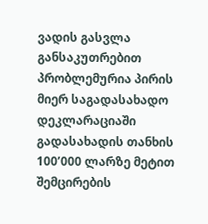ვადის გასვლა განსაკუთრებით პრობლემურია პირის მიერ საგადასახადო დეკლარაციაში გადასახადის თანხის 100’000 ლარზე მეტით შემცირების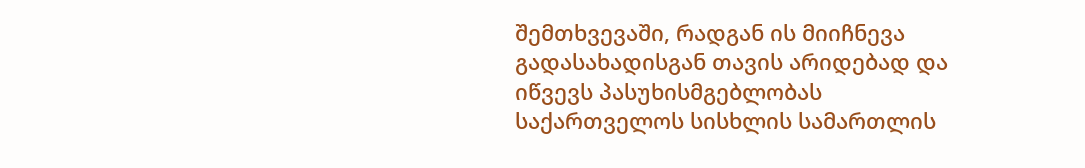შემთხვევაში, რადგან ის მიიჩნევა გადასახადისგან თავის არიდებად და იწვევს პასუხისმგებლობას საქართველოს სისხლის სამართლის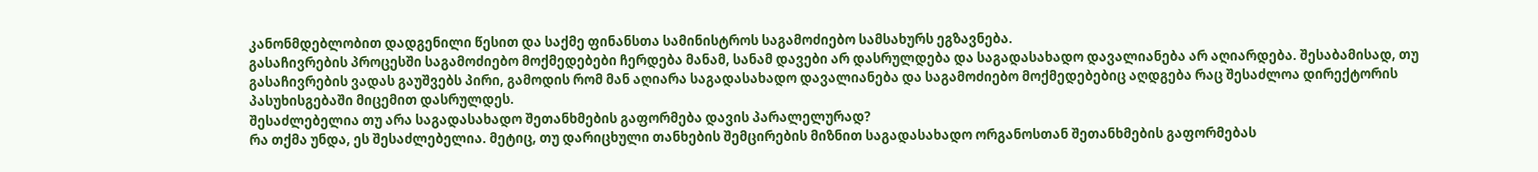კანონმდებლობით დადგენილი წესით და საქმე ფინანსთა სამინისტროს საგამოძიებო სამსახურს ეგზავნება.
გასაჩივრების პროცესში საგამოძიებო მოქმედებები ჩერდება მანამ, სანამ დავები არ დასრულდება და საგადასახადო დავალიანება არ აღიარდება. შესაბამისად, თუ გასაჩივრების ვადას გაუშვებს პირი, გამოდის რომ მან აღიარა საგადასახადო დავალიანება და საგამოძიებო მოქმედებებიც აღდგება რაც შესაძლოა დირექტორის პასუხისგებაში მიცემით დასრულდეს.
შესაძლებელია თუ არა საგადასახადო შეთანხმების გაფორმება დავის პარალელურად?
რა თქმა უნდა, ეს შესაძლებელია. მეტიც, თუ დარიცხული თანხების შემცირების მიზნით საგადასახადო ორგანოსთან შეთანხმების გაფორმებას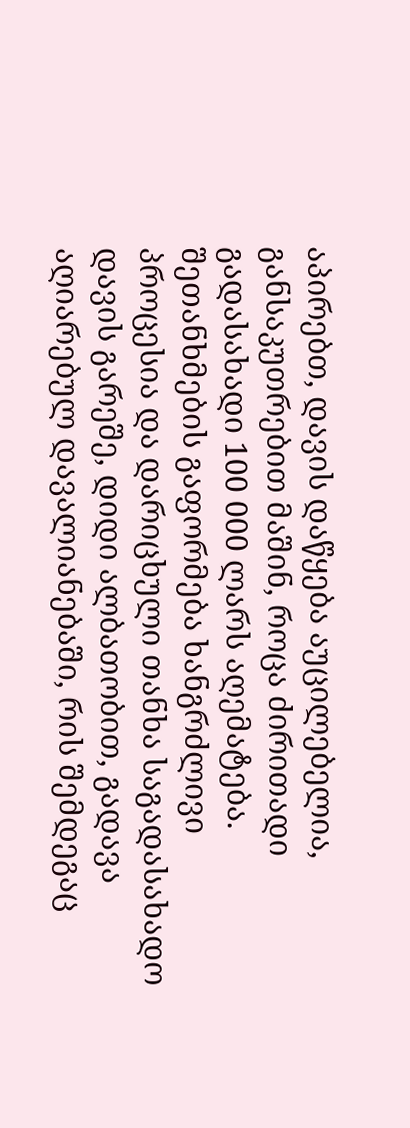აპირებთ, დავის დაწყება აუცილებელია, განსაკუთრებით მაშინ, როცა ძირითადი გადასახადი 100 000 ლარს აღემატება.
შეთანხმების გაფორმება ხანგრძლივი პროცესია და დარიცხული თანხა საგადასახადო დავის გარეშე, დიდი ალბათობით, გადავა აღიარებულ დავალიანებაში, რის შემდეგაც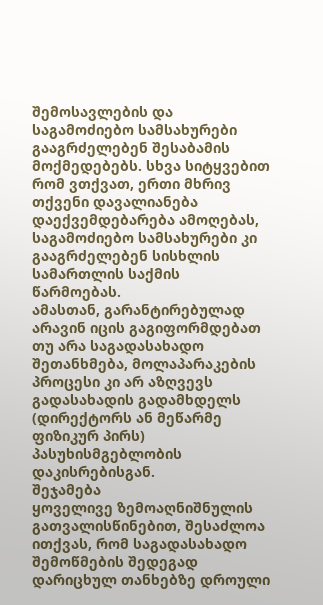შემოსავლების და საგამოძიებო სამსახურები გააგრძელებენ შესაბამის მოქმედებებს. სხვა სიტყვებით რომ ვთქვათ, ერთი მხრივ თქვენი დავალიანება დაექვემდებარება ამოღებას, საგამოძიებო სამსახურები კი გააგრძელებენ სისხლის სამართლის საქმის წარმოებას.
ამასთან, გარანტირებულად არავინ იცის გაგიფორმდებათ თუ არა საგადასახადო შეთანხმება, მოლაპარაკების პროცესი კი არ აზღვევს გადასახადის გადამხდელს (დირექტორს ან მეწარმე ფიზიკურ პირს) პასუხისმგებლობის დაკისრებისგან.
შეჯამება
ყოველივე ზემოაღნიშნულის გათვალისწინებით, შესაძლოა ითქვას, რომ საგადასახადო შემოწმების შედეგად დარიცხულ თანხებზე დროული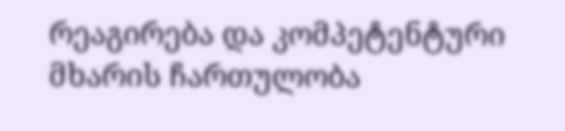რეაგირება და კომპეტენტური მხარის ჩართულობა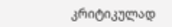კრიტიკულად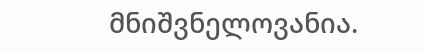მნიშვნელოვანია.